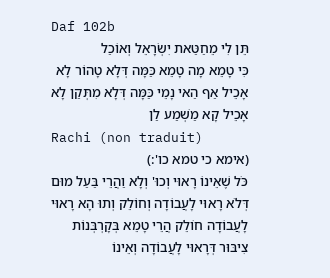Daf 102b
תֵּן לִי מֵחַטַּאת יִשְׂרָאֵל וְאוֹכַל
כִּי טָמֵא מָה טָמֵא כַּמָּה דְּלָא טָהוֹר לָא אָכֵיל אַף הַאי נָמֵי כַּמָּה דְּלָא מִתְּקַן לָא אָכֵיל קָא מַשְׁמַע לַן
Rachi (non traduit)
(אימא כי טמא כו':)
כֹּל שֶׁאֵינוֹ רָאוּי וְכוּ' וְלָא וַהֲרֵי בַּעַל מוּם דְּלֹא רָאוּי לָעֲבוֹדָה וְחוֹלֵק וְתוּ הָא רָאוּי לָעֲבוֹדָה חוֹלֵק הֲרֵי טָמֵא בְּקָרְבְּנוֹת צִיבּוּר דְּרָאוּי לָעֲבוֹדָה וְאֵינוֹ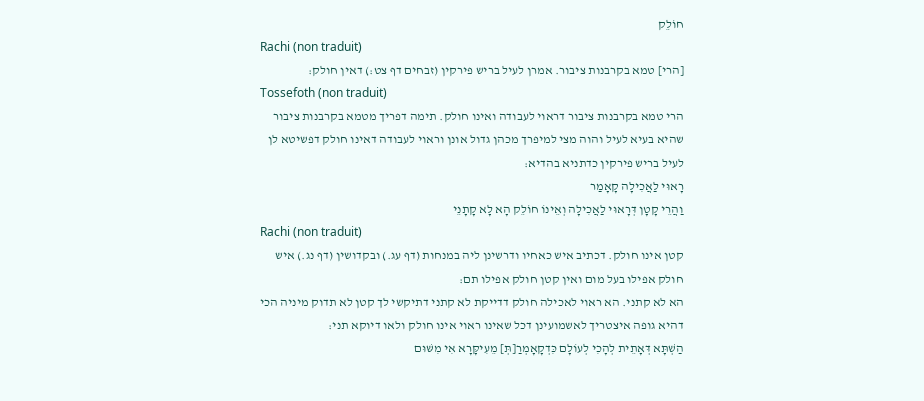חוֹלֵק
Rachi (non traduit)
[הרי] טמא בקרבנות ציבור. אמרן לעיל בריש פירקין (זבחים דף צט:) דאין חולק:
Tossefoth (non traduit)
הרי טמא בקרבנות ציבור דראוי לעבודה ואינו חולק. תימה דפריך מטמא בקרבנות ציבור שהיא בעיא לעיל והוה מצי למיפרך מכהן גדול אונן וראוי לעבודה דאינו חולק דפשיטא לן לעיל בריש פירקין כדתניא בהדיא:
רָאוּי לַאֲכִילָה קָאָמַר
וַהֲרֵי קָטָן דְּרָאוּי לַאֲכִילָה וְאֵינוֹ חוֹלֵק הָא לָא קָתָנֵי
Rachi (non traduit)
קטן אינו חולק. דכתיב איש כאחיו ודרשינן ליה במנחות (דף עג.) ובקדושין (דף נג.) איש חולק אפילו בעל מום ואין קטן חולק אפילו תם:
הא לא קתני. הא ראוי לאכילה חולק דדייקת לא קתני דתיקשי לך קטן לא תדוק מיניה הכי דהיא גופה איצטריך לאשמועינן דכל שאינו ראוי אינו חולק ולאו דיוקא תני:
הַשְׁתָּא דְּאָתֵית לְהָכִי לְעוֹלָם כִּדְקָאָמְרַ[תְּ] מֵעִיקָּרָא אִי מִשּׁוּם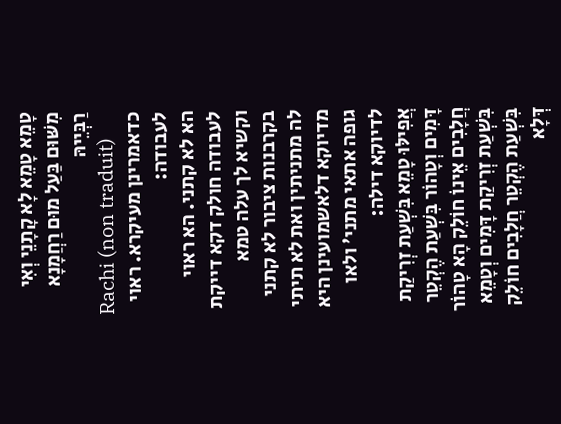טָמֵא טָמֵא לָא קָתָנֵי וְאִי מִשּׁוּם בַּעַל מוּם רַחֲמָנָא רַבְּיֵיהּ
Rachi (non traduit)
כדאמרינן מעיקרא. ראוי לעבודה:
הא לא קתני. הא ראוי לעבודה חולק דקא דייקת וקשיא לך עלה טמא בקרבנות ציבור לא קתני לה מתניתין ואת לא תיתי מדיוקא דלאשמועינן היא גופה אתאי מתני' ולאו לדיוקא דילה:
אֲפִילּוּ טָמֵא בִּשְׁעַת זְרִיקַת דָּמִים וְטָהוֹר בִּשְׁעַת הֶקְטֵר חֲלָבִים אֵינוֹ חוֹלֵק הָא טָהוֹר בִּשְׁעַת זְרִיקַת דָּמִים וְטָמֵא בִּשְׁעַת הֶקְטֵר חֲלָבִים חוֹלֵק
דְּלָא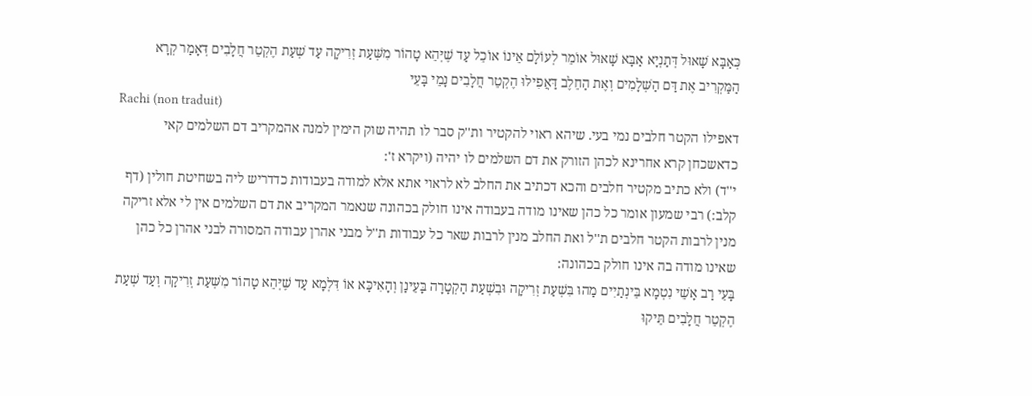כְּאַבָּא שָׁאוּל דְּתַנְיָא אַבָּא שָׁאוּל אוֹמֵר לְעוֹלָם אֵינוֹ אוֹכֵל עַד שֶׁיְּהֵא טָהוֹר מִשְּׁעַת זְרִיקָה עַד שְׁעַת הֶקְטֵר חֲלָבִים דְּאָמַר קְרָא הַמַּקְרִיב אֶת דַּם הַשְּׁלָמִים וְאֶת הַחֵלֶב דַּאֲפִילּוּ הֶקְטֵר חֲלָבִים נָמֵי בָּעֵי
Rachi (non traduit)
דאפילו הקטר חלבים נמי בעי. שיהא ראוי להקטיר ות''ק סבר לו תהיה שוק הימין למנה אהמקריב דם השלמים קאי כדאשכחן קרא אחרינא לכהן הזורק את דם השלמים לו יהיה (ויקרא ז':
י''ד) ולא כתיב מקטיר חלבים והכא דכתיב את החלב לא לראוי אתא אלא למודה בעבודות כדדריש ליה בשחיטת חולין (דף קלב:) רבי שמעון אומר כל כהן שאינו מודה בעבודה אינו חולק בכהונה שנאמר המקריב את דם השלמים אין לי אלא זריקה מנין לרבות הקטר חלבים ת''ל ואת החלב מנין לרבות שאר כל עבודות ת''ל מבני אהרן עבודה המסורה לבני אהרן כל כהן שאינו מודה בה אינו חולק בכהונה:
בָּעֵי רַב אָשֵׁי נִטְמָא בֵּינְתַיִים מַהוּ בִּשְׁעַת זְרִיקָה וּבִשְׁעַת הַקְטָרָה בָּעֵינַן וְהָאִיכָּא אוֹ דִּלְמָא עַד שֶׁיְּהֵא טָהוֹר מִשְּׁעַת זְרִיקָה וְעַד שְׁעַת הֶקְטֵר חֲלָבִים תֵּיקוּ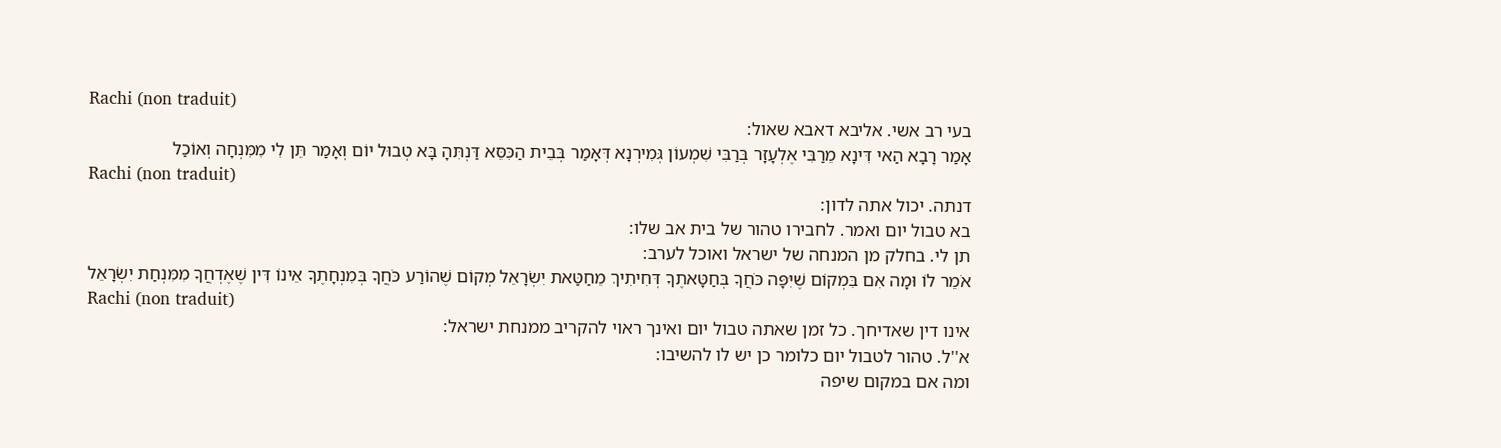Rachi (non traduit)
בעי רב אשי. אליבא דאבא שאול:
אָמַר רָבָא הַאי דִּינָא מֵרַבִּי אֶלְעָזָר בְּרַבִּי שִׁמְעוֹן גְּמִירְנָא דְּאָמַר בְּבֵית הַכִּסֵּא דַּנְתִּהָ בָּא טְבוּל יוֹם וְאָמַר תֵּן לִי מִמִּנְחָה וְאוֹכַל
Rachi (non traduit)
דנתה. יכול אתה לדון:
בא טבול יום ואמר. לחבירו טהור של בית אב שלו:
תן לי. בחלק מן המנחה של ישראל ואוכל לערב:
אֹמֵר לוֹ וּמָה אִם בִּמְקוֹם שֶׁיִּפָּה כֹּחֲךָ בְּחַטָּאתֶךָ דְּחִיתִיךְ מֵחַטַּאת יִשְׂרָאֵל מְקוֹם שֶׁהוֹרַע כֹּחֲךָ בְּמִנְחָתֶךָ אֵינוֹ דִּין שֶׁאֶדְחֲךָ מִמִּנְחַת יִשְׂרָאֵל
Rachi (non traduit)
אינו דין שאדיחך. כל זמן שאתה טבול יום ואינך ראוי להקריב ממנחת ישראל:
א''ל. טהור לטבול יום כלומר כן יש לו להשיבו:
ומה אם במקום שיפה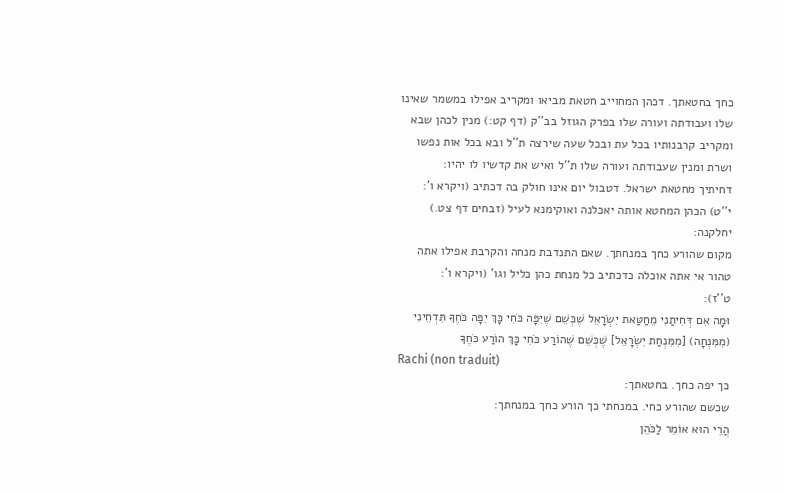כחך בחטאתך. דכהן המחוייב חטאת מביאו ומקריב אפילו במשמר שאינו שלו ועבודתה ועורה שלו בפרק הגוזל בב''ק (דף קט:) מנין לכהן שבא ומקריב קרבנותיו בכל עת ובכל שעה שירצה ת''ל ובא בכל אות נפשו ושרת ומנין שעבודתה ועורה שלו ת''ל ואיש את קדשיו לו יהיו:
דחיתיך מחטאת ישראל. דטבול יום אינו חולק בה דכתיב (ויקרא ו':
י''ט) הכהן המחטא אותה יאכלנה ואוקימנא לעיל (זבחים דף צט.) יחלקנה:
מקום שהורע כחך במנחתך. שאם התנדבת מנחה והקרבת אפילו אתה טהור אי אתה אוכלה כדכתיב כל מנחת כהן כליל וגו' (ויקרא ו':
ט''ז):
וּמָה אִם דְּחִיתַנִי מֵחַטַּאת יִשְׂרָאֵל שֶׁכְּשֵׁם שֶׁיִּפָּה כֹּחִי כָּךְ יִפָּה כֹּחֶךָ תִּדְחֵינִי (מִמִּנְחָה) [מִמִּנְחַת יִשְׂרָאֵל] שֶׁכְּשֵׁם שֶׁהוֹרַע כֹּחִי כָּךְ הוֹרַע כֹּחֶךָ
Rachi (non traduit)
כך יפה כחך. בחטאתך:
שכשם שהורע כחי. במנחתי כך הורע כחך במנחתך:
הֲרֵי הוּא אוֹמֵר לַכֹּהֵן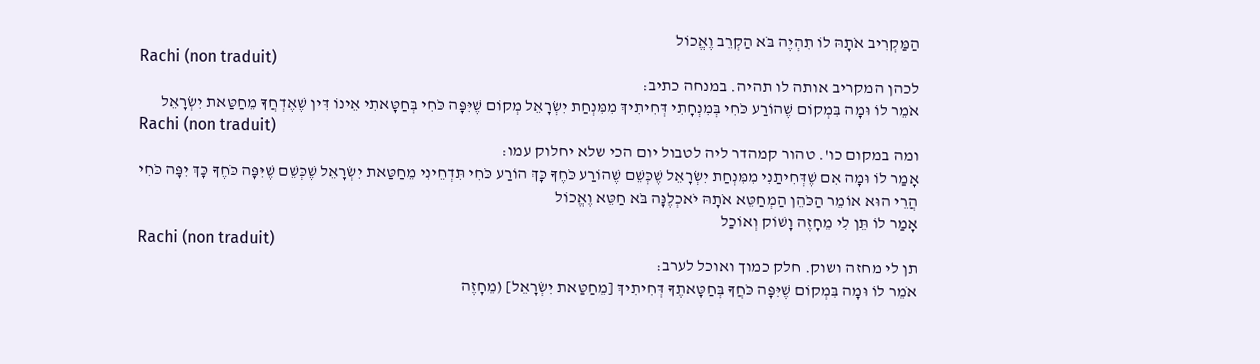הַמַּקְרִיב אֹתָהּ לוֹ תִהְיֶה בֹּא הַקְרֵב וֶאֱכוֹל
Rachi (non traduit)
לכהן המקריב אותה לו תהיה. במנחה כתיב:
אֹמֵר לוֹ וּמָה בִּמְקוֹם שֶׁהוֹרַע כֹּחִי בְּמִנְחָתִי דְּחִיתִיךְ מִמִּנְחַת יִשְׂרָאֵל מְקוֹם שֶׁיִּפָּה כֹּחִי בְּחַטָּאתִי אֵינוֹ דִּין שֶׁאֶדְחֲךָ מֵחַטַּאת יִשְׂרָאֵל
Rachi (non traduit)
ומה במקום כו'. טהור קמהדר ליה לטבול יום הכי שלא יחלוק עמו:
אָמַר לוֹ וּמָה אִם שֶׁדְּחִיתַנִי מִמִּנְחַת יִשְׂרָאֵל שֶׁכְּשֵׁם שֶׁהוֹרַע כֹּחֶךָ כָּךְ הוֹרַע כֹּחִי תִּדְחֵינִי מֵחַטַּאת יִשְׂרָאֵל שֶׁכְּשֵׁם שֶׁיִּפָּה כֹּחֶךָ כָּךְ יִפָּה כֹּחִי
הֲרֵי הוּא אוֹמֵר הַכֹּהֵן הַמְחַטֵּא אֹתָהּ יֹאכְלֶנָּה בֹּא חַטֵּא וֶאֱכוֹל
אָמַר לוֹ תֵּן לִי מֵחָזֶה וָשׁוֹק וְאוֹכַל
Rachi (non traduit)
תן לי מחזה ושוק. חלק כמוך ואוכל לערב:
אֹמֵר לוֹ וּמָה בִּמְקוֹם שֶׁיִּפָּה כֹּחֲךָ בְּחַטָּאתֶךָ דְּחִיתִיךְ [מֵחַטַּאת יִשְׂרָאֵל] (מֵחָזֶה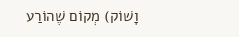וָשׁוֹק) מְקוֹם שֶׁהוֹרַע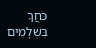כֹּחֲךָ בִּשְׁלָמִים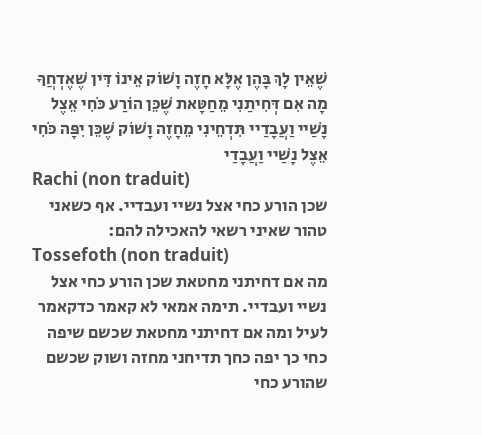שֶׁאֵין לָךְ בָּהֶן אֶלָּא חָזֶה וָשׁוֹק אֵינוֹ דִּין שֶׁאֶדְחֲךָ
מָה אִם דְּחִיתַנִי מֵחַטָּאת שֶׁכֵּן הוֹרַע כֹּחִי אֵצֶל נָשַׁיי וַעֲבָדַיי תִּדְחֵינִי מֵחָזֶה וָשׁוֹק שֶׁכֵּן יִפָּה כֹּחִי אֵצֶל נָשַׁיי וַעֲבָדַי
Rachi (non traduit)
שכן הורע כחי אצל נשיי ועבדיי. אף כשאני טהור שאיני רשאי להאכילה להם:
Tossefoth (non traduit)
מה אם דחיתני מחטאת שכן הורע כחי אצל נשיי ועבדיי. תימה אמאי לא קאמר כדקאמר לעיל ומה אם דחיתני מחטאת שכשם שיפה כחי כך יפה כחך תדיחני מחזה ושוק שכשם שהורע כחי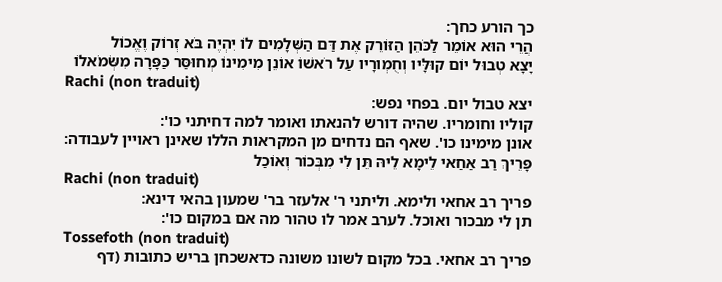כך הורע כחך:
הֲרֵי הוּא אוֹמֵר לַכֹּהֵן הַזּוֹרֵק אֶת דַּם הַשְּׁלָמִים לוֹ יִהְיֶה בֹּא זְרוֹק וֶאֱכוֹל
יָצָא טְבוּל יוֹם קוּלָּיו וְחֻמְורָיו עַל רֹאשׁוֹ אוֹנֵן מִימִינוֹ מְחוּסַּר כַּפָּרָה מִשְּׂמֹאלוֹ
Rachi (non traduit)
יצא טבול יום. בפחי נפש:
קוליו וחומריו. שהיה דורש להנאתו ואומר למה דחיתני כו':
אונן מימינו כו'. שאף הם נדחים מן המקראות הללו שאינן ראויין לעבודה:
פָּרֵיךְ רַב אַחַאי לֵימָא לֵיהּ תֵּן לִי מִבְּכוֹר וְאוֹכַל
Rachi (non traduit)
פריך רב אחאי ולימא. וליתני ר' אלעזר בר' שמעון בהאי דינא:
תן לי מבכור ואוכל. לערב אמר לו טהור מה אם במקום כו':
Tossefoth (non traduit)
פריך רב אחאי. בכל מקום לשונו משונה כדאשכחן בריש כתובות (דף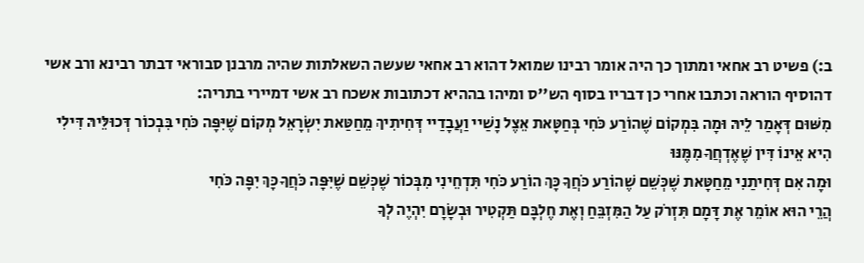ב:) פשיט רב אחאי ומתוך כך היה אומר רבינו שמואל דהוא רב אחאי שעשה השאלתות שהיה מרבנן סבוראי דבתר רבינא ורב אשי דהוסיף הוראה וכתבו אחרי כן דבריו בסוף הש''ס ומיהו בההיא דכתובות אשכח רב אשי דמיירי בתריה:
מִשּׁוּם דְּאָמַר לֵיהּ וּמָה בִּמְקוֹם שֶׁהוֹרַע כֹּחִי בְּחַטָּאת אֵצֶל נָשַׁיי וַעֲבָדַיי דְּחִיתִיךְ מֵחַטַּאת יִשְׂרָאֵל מְקוֹם שֶׁיִּפָּה כֹּחִי בִּבְכוֹר דְּכוּלֵּיהּ דִּילִי הִיא אֵינוֹ דִּין שֶׁאֶדְחֲךָ מִמֶּנּוּ
וּמָה אִם דְּחִיתַנִי מֵחַטָּאת שֶׁכְּשֵׁם שֶׁהוֹרַע כֹּחֲךָ כָּךְ הוֹרַע כֹּחִי תִּדְחֵינִי מִבְּכוֹר שֶׁכְּשֵׁם שֶׁיִּפָּה כֹּחֲךָ כָּךְ יִפָּה כֹּחִי
הֲרֵי הוּא אוֹמֵר אֶת דָּמָם תִּזְרֹק עַל הַמִּזְבֵּחַ וְאֶת חֶלְבָּם תַּקְטִיר וּבְשָׂרָם יִהְיֶה לְךָ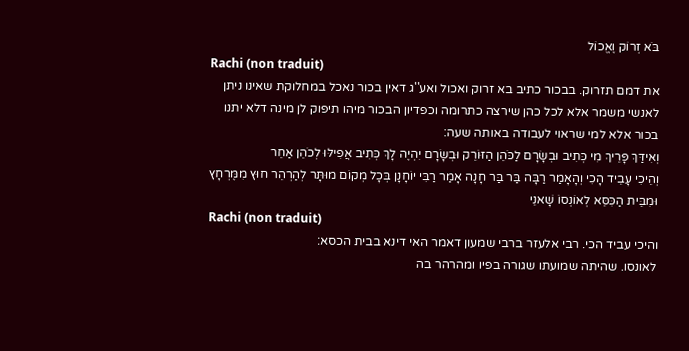בֹּא זְרוֹק וֶאֱכוֹל
Rachi (non traduit)
את דמם תזרוק. בבכור כתיב בא זרוק ואכול ואע''ג דאין בכור נאכל במחלוקת שאינו ניתן לאנשי משמר אלא לכל כהן שירצה כתרומה וכפדיון הבכור מיהו תיפוק לן מינה דלא יתנו בכור אלא למי שראוי לעבודה באותה שעה:
וְאִידַּךְ פָּרֵיךְ מִי כְּתִיב וּבְשָׂרָם לַכֹּהֵן הַזּוֹרֵק וּבְשָׂרָם יִהְיֶה לָךְ כְּתִיב אֲפִילּוּ לְכֹהֵן אַחֵר
וְהֵיכִי עָבֵיד הָכִי וְהָאָמַר רַבָּה בַּר בַּר חָנָה אָמַר רַבִּי יוֹחָנָן בְּכָל מְקוֹם מוּתָּר לְהַרְהֵר חוּץ מִמֶּרְחָץ וּמִבֵּית הַכִּסֵּא לְאוֹנְסוֹ שָׁאנֵי
Rachi (non traduit)
והיכי עביד הכי. רבי אלעזר ברבי שמעון דאמר האי דינא בבית הכסא:
לאונסו. שהיתה שמועתו שגורה בפיו ומהרהר בה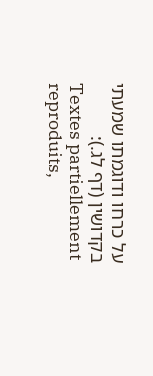על כרחו ודוגמתו שמעתי בקדושין (דף לג.):
Textes partiellement reproduits,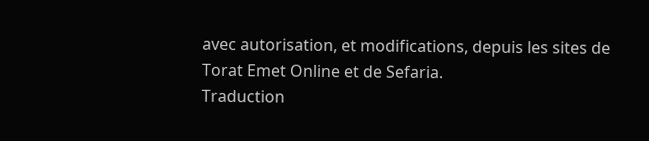avec autorisation, et modifications, depuis les sites de Torat Emet Online et de Sefaria.
Traduction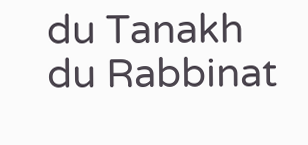du Tanakh du Rabbinat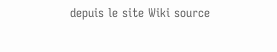depuis le site Wiki source